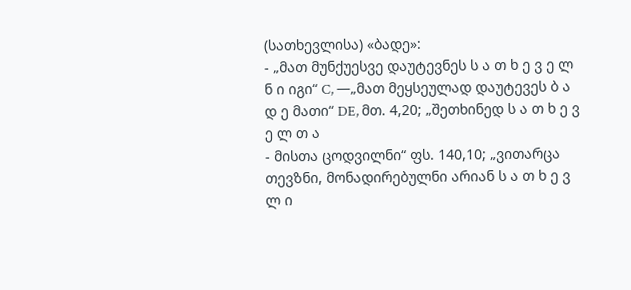(სათხევლისა) «ბადე»:
- „მათ მუნქუესვე დაუტევნეს ს ა თ ხ ე ვ ე ლ ნ ი იგი“ C, —„მათ მეყსეულად დაუტევეს ბ ა დ ე მათი“ DE, მთ. 4,20; „შეთხინედ ს ა თ ხ ე ვ ე ლ თ ა
- მისთა ცოდვილნი“ ფს. 140,10; „ვითარცა თევზნი, მონადირებულნი არიან ს ა თ ხ ე ვ ლ ი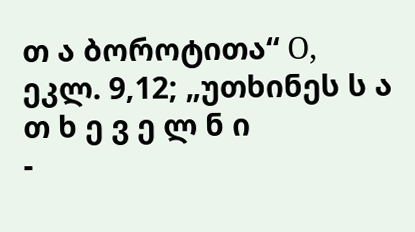თ ა ბოროტითა“ О, ეკლ. 9,12; „უთხინეს ს ა თ ხ ე ვ ე ლ ნ ი
-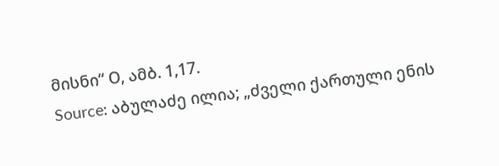მისნი“ О, ამბ. 1,17.
Source: აბულაძე ილია; „ძველი ქართული ენის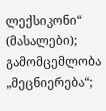ლექსიკონი“ (მასალები); გამომცემლობა „მეცნიერება“;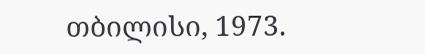თბილისი, 1973.